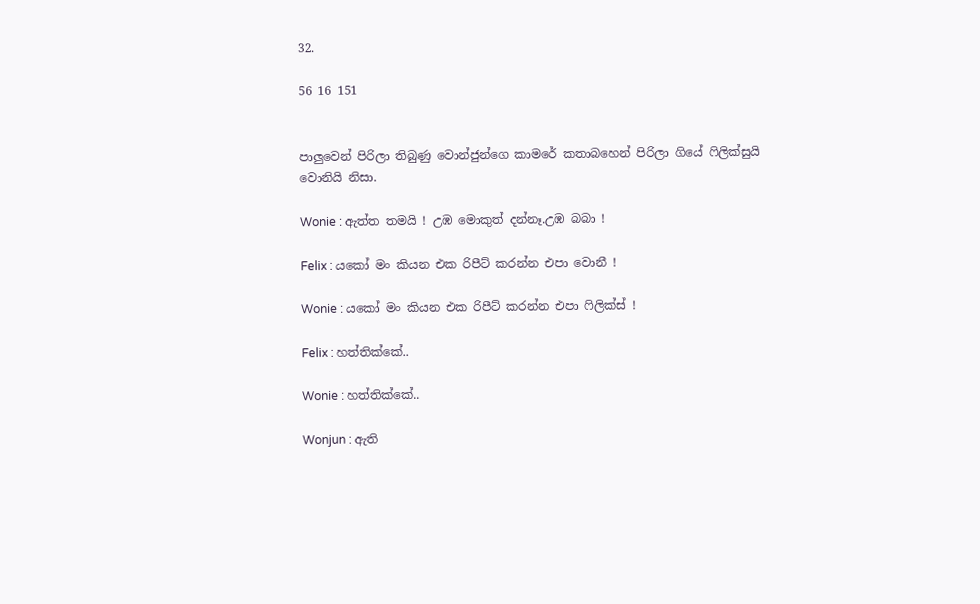32.

56 16 151


පාලුවෙන් පිරිලා තිබුණු වොන්ජුන්ගෙ කාමරේ කතාබහෙන් පිරිලා ගියේ ෆිලික්සුයි වොනියි නිසා.

Wonie : ඇත්ත තමයි ! උඹ මොකුත් දන්නෑ.උඹ බබා !

Felix : යකෝ මං කියන එක රිපීට් කරන්න එපා වොනී !

Wonie : යකෝ මං කියන එක රිපීට් කරන්න එපා ෆිලික්ස් !

Felix : හත්තික්කේ..

Wonie : හත්තික්කේ..

Wonjun : ඇති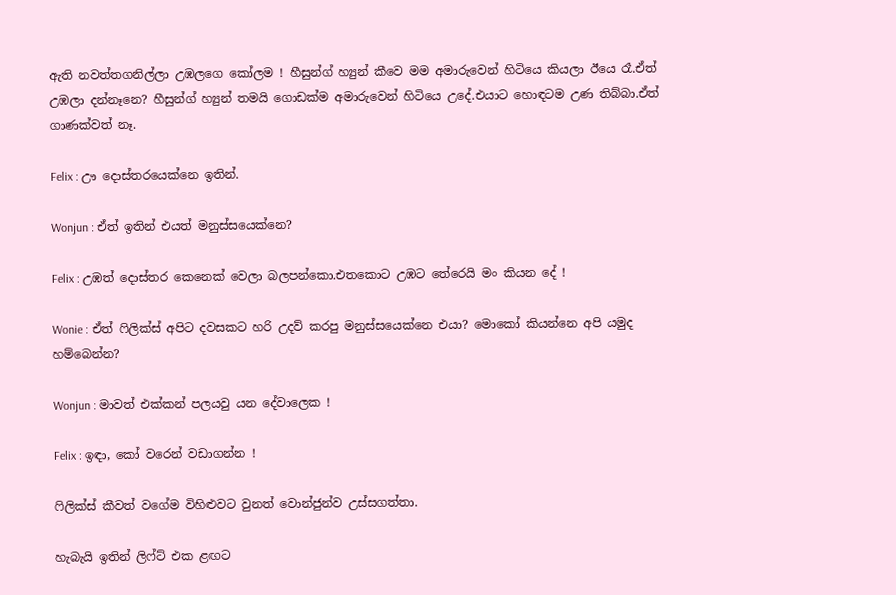ඇති නවත්තගනිල්ලා උඹලගෙ කෝලම ! හීසුන්ග් හ්‍යුන් කීවෙ මම අමාරුවෙන් හිටියෙ කියලා ඊයෙ රෑ.ඒත් උඹලා දන්නෑනෙ? හීසුන්ග් හ්‍යුන් තමයි ගොඩක්ම අමාරුවෙන් හිටියෙ උදේ.එයාට හොඳටම උණ තිබ්බා.ඒත් ගාණක්වත් නෑ.

Felix : ඌ දොස්තරයෙක්නෙ ඉතින්.

Wonjun : ඒත් ඉතින් එයත් මනුස්සයෙක්නෙ?

Felix : උඹත් දොස්තර කෙනෙක් වෙලා බලපන්කො.එතකොට උඹට තේරෙයි මං කියන දේ !

Wonie : ඒත් ෆිලික්ස් අපිට දවසකට හරි උදව් කරපු මනුස්සයෙක්නෙ එයා? මොකෝ කියන්නෙ අපි යමුද හම්බෙන්න?

Wonjun : මාවත් එක්කන් පලයවු යන දේවාලෙක !

Felix : ඉඳා, කෝ වරෙන් වඩාගන්න !

ෆිලික්ස් කීවත් වගේම විහිළුවට වුනත් වොන්ජුන්ව උස්සගත්තා.

හැබැයි ඉතින් ලිෆ්ට් එක ළඟට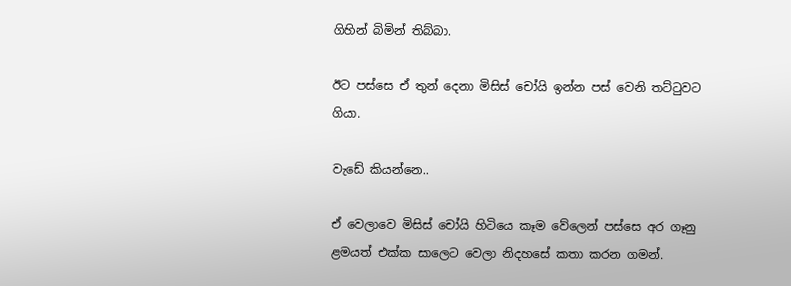ගිහින් බිමින් තිබ්බා.

ඊට පස්සෙ ඒ තුන් දෙනා මිසිස් චෝයි ඉන්න පස් වෙනි තට්ටුවට ගියා.

වැඩේ කියන්නෙ..

ඒ වෙලාවෙ මිසිස් චෝයි හිටියෙ කෑම වේලෙන් පස්සෙ අර ගෑනු ළමයත් එක්ක සාලෙට වෙලා නිදහසේ කතා කරන ගමන්.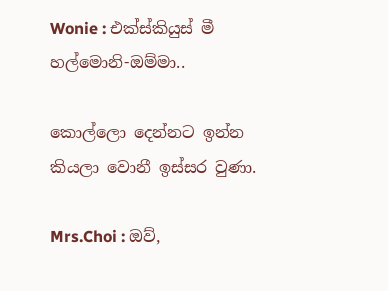Wonie : එක්ස්කියුස් මී හල්මොනි-ඔම්මා..

කොල්ලො දෙන්නට ඉන්න කියලා වොනී ඉස්සර වුණා.

Mrs.Choi : ඔව්,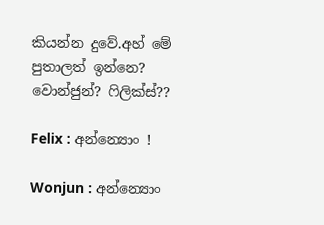කියන්න දුවේ.අහ් මේ පුතාලත් ඉන්නෙ? වොන්ජුන්? ෆිලික්ස්??

Felix : අන්න්‍යොං !

Wonjun : අන්න්‍යොං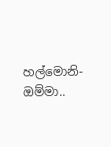හල්මොනි-ඔම්මා..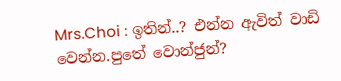Mrs.Choi : ඉතින්..? එන්න ඇවිත් වාඩි වෙන්න.පුතේ වොන්ජුන්?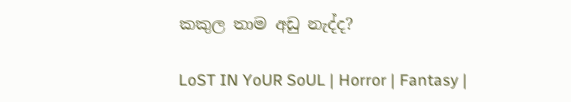කකුල තාම අඩු නැද්ද?

LoST IN YoUR SoUL | Horror | Fantasy |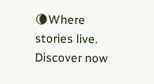🌘Where stories live. Discover now